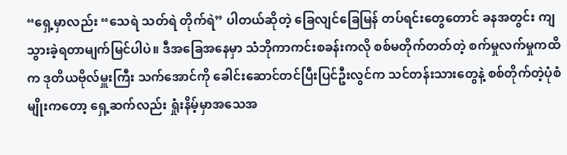“ရှေ့မှာလည်း “သေရဲ သတ်ရဲ တိုက်ရဲ” ပါတယ်ဆိုတဲ့ ခြေလျင်ခြေမြန် တပ်ရင်းတွေတောင် ခနအတွင်း ကျသွားခဲ့ရတာမျက်မြင်ပါပဲ။ ဒီအခြေအနေမှာ သံဘိုကာကင်းစခန်းကလို စစ်မတိုက်တတ်တဲ့ စက်မှုလက်မှုကထိက ဒုတိယဗိုလ်မှူးကြီး သက်အောင်ကို ခေါင်းဆောင်တင်ပြီးပြင်ဦးလွင်က သင်တန်းသားတွေနဲ့ စစ်တိုက်တဲ့ပုံစံမျိုးကတော့ ရှေ့ဆက်လည်း ရှုံးနိမ့်မှာအသေအ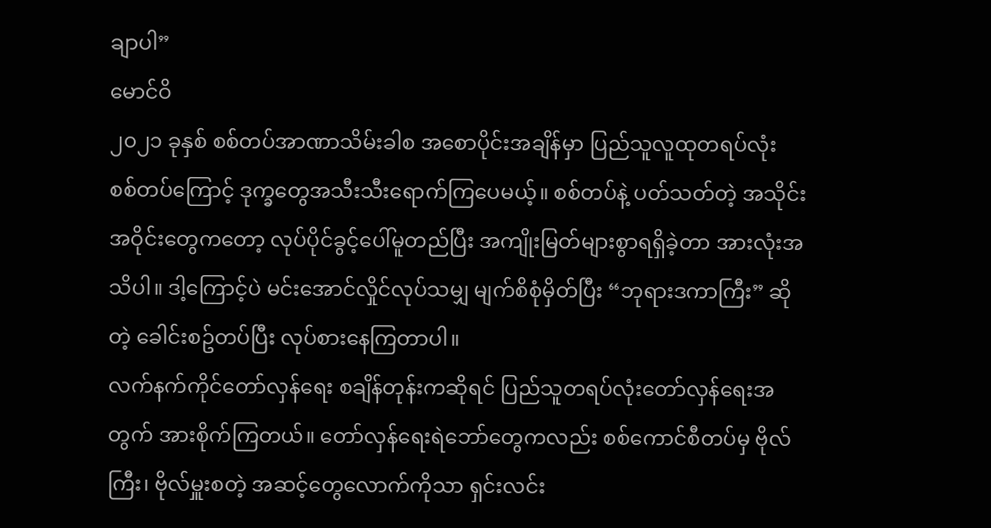ချာပါ”
မောင်ဝိ
၂၀၂၁ ခုနှစ် စစ်တပ်အာဏာသိမ်းခါစ အစောပိုင်းအချိန်မှာ ပြည်သူလူထုတရပ်လုံး စစ်တပ်ကြောင့် ဒုက္ခတွေအသီးသီးရောက်ကြပေမယ့်။ စစ်တပ်နဲ့ ပတ်သတ်တဲ့ အသိုင်းအဝိုင်းတွေကတော့ လုပ်ပိုင်ခွင့်ပေါ်မူတည်ပြီး အကျိုးမြတ်များစွာရရှိခဲ့တာ အားလုံးအသိပါ။ ဒါ့ကြောင့်ပဲ မင်းအောင်လှိုင်လုပ်သမျှ မျက်စိစုံမှိတ်ပြီး “ဘုရားဒကာကြီး” ဆိုတဲ့ ခေါင်းစဥ်တပ်ပြီး လုပ်စားနေကြတာပါ။
လက်နက်ကိုင်တော်လှန်ရေး စချိန်တုန်းကဆိုရင် ပြည်သူတရပ်လုံးတော်လှန်ရေးအတွက် အားစိုက်ကြတယ်။ တော်လှန်ရေးရဲဘော်တွေကလည်း စစ်ကောင်စီတပ်မှ ဗိုလ်ကြီး၊ ဗိုလ်မှူးစတဲ့ အဆင့်တွေလောက်ကိုသာ ရှင်းလင်း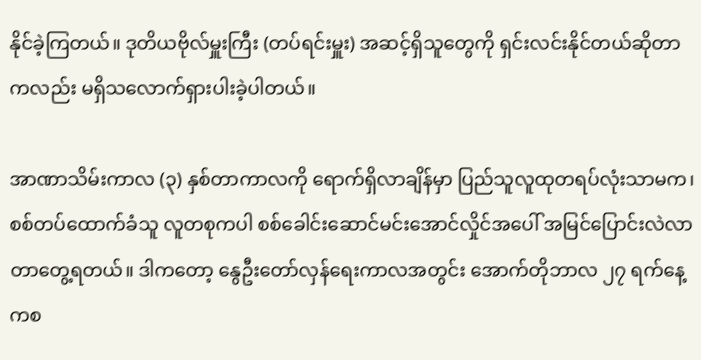နိုင်ခဲ့ကြတယ်။ ဒုတိယဗိုလ်မှူးကြီး (တပ်ရင်းမှူး) အဆင့်ရှိသူတွေကို ရှင်းလင်းနိုင်တယ်ဆိုတာကလည်း မရှိသလောက်ရှားပါးခဲ့ပါတယ်။

အာဏာသိမ်းကာလ (၃) နှစ်တာကာလကို ရောက်ရှိလာချိန်မှာ ပြည်သူလူထုတရပ်လုံးသာမက၊ စစ်တပ်ထောက်ခံသူ လူတစုကပါ စစ်ခေါင်းဆောင်မင်းအောင်လှိုင်အပေါ် အမြင်ပြောင်းလဲလာတာတွေ့ရတယ်။ ဒါကတော့ နွေဦးတော်လှန်ရေးကာလအတွင်း အောက်တိုဘာလ ၂၇ ရက်နေ့ကစ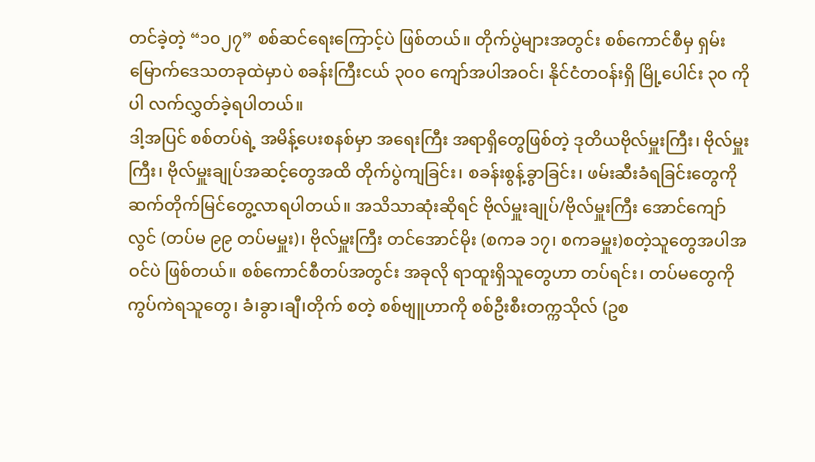တင်ခဲ့တဲ့ “၁၀၂၇” စစ်ဆင်ရေးကြောင့်ပဲ ဖြစ်တယ်။ တိုက်ပွဲများအတွင်း စစ်ကောင်စီမှ ရှမ်းမြောက်ဒေသတခုထဲမှာပဲ စခန်းကြီးငယ် ၃၀၀ ကျော်အပါအဝင်၊ နိုင်ငံတဝန်းရှိ မြို့ပေါင်း ၃၀ ကိုပါ လက်လွှတ်ခဲ့ရပါတယ်။
ဒါ့အပြင် စစ်တပ်ရဲ့ အမိန့်ပေးစနစ်မှာ အရေးကြီး အရာရှိတွေဖြစ်တဲ့ ဒုတိယဗိုလ်မှူးကြီး၊ ဗိုလ်မှူးကြီး၊ ဗိုလ်မှူးချုပ်အဆင့်တွေအထိ တိုက်ပွဲကျခြင်း၊ စခန်းစွန့်ခွာခြင်း၊ ဖမ်းဆီးခံရခြင်းတွေကို ဆက်တိုက်မြင်တွေ့လာရပါတယ်။ အသိသာဆုံးဆိုရင် ဗိုလ်မှူးချုပ်/ဗိုလ်မှူးကြီး အောင်ကျော်လွင် (တပ်မ ၉၉ တပ်မမှူး)၊ ဗိုလ်မှူးကြီး တင်အောင်မိုး (စကခ ၁၇၊ စကခမှူး)စတဲ့သူတွေအပါအဝင်ပဲ ဖြစ်တယ်။ စစ်ကောင်စီတပ်အတွင်း အခုလို ရာထူးရှိသူတွေဟာ တပ်ရင်း၊ တပ်မတွေကို ကွပ်ကဲရသူတွေ၊ ခံ၊ခွာ၊ချီ၊တိုက် စတဲ့ စစ်ဗျူဟာကို စစ်ဦးစီးတက္ကသိုလ် (ဥစ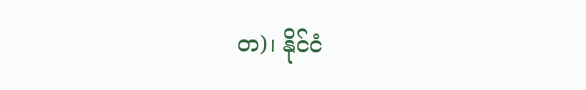တ)၊ နိုင်ငံ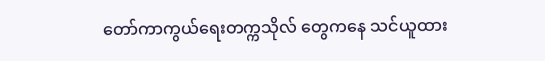တော်ကာကွယ်ရေးတက္ကသိုလ် တွေကနေ သင်ယူထား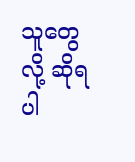သူတွေလို့ ဆိုရပါ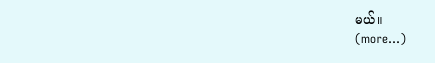မယ်။
(more…)